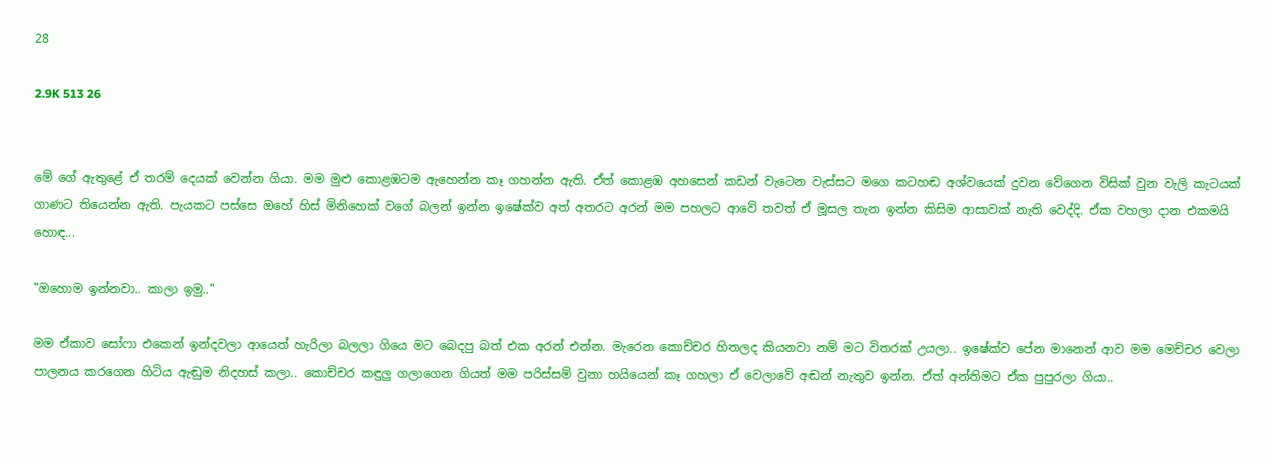28

2.9K 513 26


මේ ගේ ඇතුළේ ඒ තරම් දෙයක් වෙන්න ගියා. මම මුළු කොළඹටම ඇහෙන්න කෑ ගහන්න ඇති. ඒත් කොළඹ අහසෙන් කඩන් වැටෙන වැස්සට මගෙ කටහඬ අශ්වයෙක් දුවන වේගෙන විසික් වුන වැලි කැටයක් ගාණට තියෙන්න ඇති. පැයකට පස්සෙ ඔහේ හිස් මිනිහෙක් වගේ බලන් ඉන්න ඉෂේක්ව අත් අතරට අරන් මම පහලට ආවේ තවත් ඒ මූසල තැන ඉන්න කිසිම ආසාවක් නැති වෙද්දි. ඒක වහලා දාන එකමයි හොඳ...

"ඔහොම ඉන්නවා.. කාලා ඉමු.."

මම ඒකාව සෝෆා එකෙන් ඉන්දවලා ආයෙත් හැරිලා බලලා ගියෙ මට බෙදපු බත් එක අරන් එන්න. මැරෙන කොච්චර හිතලද කියනවා නම් මට විතරක් උයලා.. ඉෂේක්ව පේන මානෙන් ආව මම මෙච්චර වෙලා පාලනය කරගෙන හිටිය ඇඬුම නිදහස් කලා.. කොච්චර කඳුලු ගලාගෙන ගියත් මම පරිස්සම් වුනා හයියෙන් කෑ ගහලා ඒ වෙලාවේ අඬන් නැතුව ඉන්න. ඒත් අන්තිමට ඒක පුපුරලා ගියා..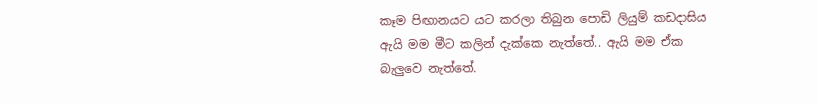කෑම පිඟානයට යට කරලා තිබුන පොඩි ලියුම් කඩදාසිය ඇයි මම මීට කලින් දැක්කෙ නැත්තේ.. ඇයි මම ඒක බැලුවෙ නැත්තේ.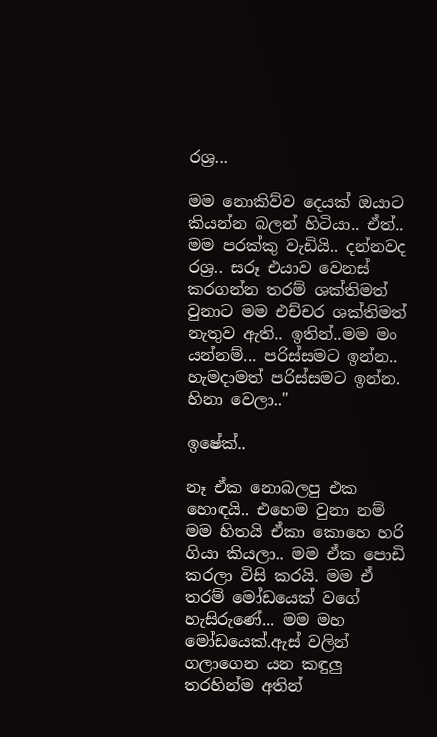රශ්‍ර...

මම නොකිව්ව දෙයක් ඔයාට කියන්න බලන් හිටියා.. ඒත්.. මම පරක්කු වැඩියි.. දන්නවද රශ්‍ර.. සරූ එයාව වෙනස් කරගන්න තරම් ශක්තිමත් වුනාට මම එච්චර ශක්තිමත් නැතුව ඇති.. ඉතින්..මම මං යන්නම්... පරිස්සමට ඉන්න.. හැමදාමත් පරිස්සමට ඉන්න. හිනා වෙලා.."

ඉෂේක්..

නෑ ඒක නොබලපු එක හොඳයි.. එහෙම වුනා නම් මම හිතයි ඒකා කොහෙ හරි ගියා කියලා.. මම ඒක පොඩි කරලා විසි කරයි. මම ඒ තරම් මෝඩයෙක් වගේ හැසිරුණේ... මම මහ මෝඩයෙක්.ඇස් වලින් ගලාගෙන යන කඳුලු තරහින්ම අතින්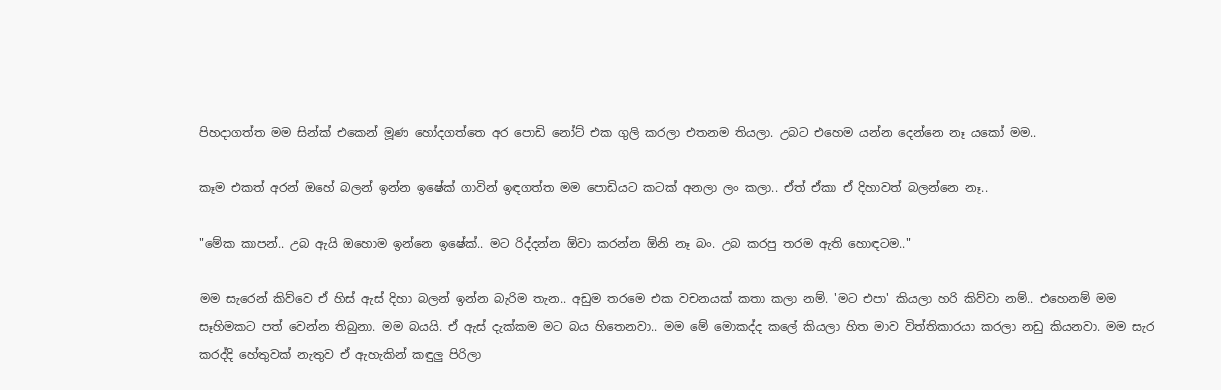පිහදාගත්ත මම සින්ක් එකෙන් මූණ හෝදගත්තෙ අර පොඩි නෝට් එක ගුලි කරලා එතනම තියලා. උබට එහෙම යන්න දෙන්නෙ නෑ යකෝ මම..

කෑම එකත් අරන් ඔහේ බලන් ඉන්න ඉෂේක් ගාවින් ඉඳගත්ත මම පොඩියට කටක් අනලා ලං කලා.. ඒත් ඒකා ඒ දිහාවත් බලන්නෙ නෑ..

"මේක කාපන්.. උබ ඇයි ඔහොම ඉන්නෙ ඉෂේක්.. මට රිද්දන්න ඕවා කරන්න ඕනි නෑ බං. උබ කරපු තරම ඇති හොඳටම.."

මම සැරෙන් කිව්වෙ ඒ හිස් ඇස් දිහා බලන් ඉන්න බැරිම තැන.. අඩුම තරමෙ එක වචනයක් කතා කලා නම්. 'මට එපා' කියලා හරි කිව්වා නම්.. එහෙනම් මම සෑහිමකට පත් වෙන්න තිබුනා. මම බයයි. ඒ ඇස් දැක්කම මට බය හිතෙනවා.. මම මේ මොකද්ද කලේ කියලා හිත මාව විත්තිකාරයා කරලා නඩු කියනවා. මම සැර කරද්දි හේතුවක් නැතුව ඒ ඇහැකින් කඳුලු පිරිලා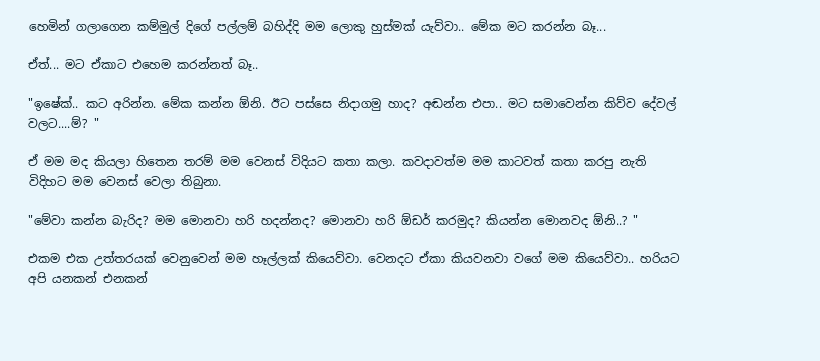හෙමින් ගලාගෙන කම්මුල් දිගේ පල්ලම් බහිද්දි මම ලොකු හුස්මක් යැව්වා.. මේක මට කරන්න බෑ...

ඒත්... මට ඒකාට එහෙම කරන්නත් බෑ..

"ඉෂේක්.. කට අරින්න. මේක කන්න ඕනි. ඊට පස්සෙ නිදාගමු හාද? අඬන්න එපා.. මට සමාවෙන්න කිව්ව දේවල් වලට....ම්? "

ඒ මම මද කියලා හිතෙන තරම් මම වෙනස් විදියට කතා කලා. කවදාවත්ම මම කාටවත් කතා කරපු නැති විදිහට මම වෙනස් වෙලා තිබුනා.

"මේවා කන්න බැරිද? මම මොනවා හරි හදන්නද? මොනවා හරි ඕඩර් කරමුද? කියන්න මොනවද ඕනි..? "

එකම එක උත්තරයක් වෙනුවෙන් මම හෑල්ලක් කියෙව්වා. වෙනදට ඒකා කියවනවා වගේ මම කියෙව්වා.. හරියට අපි යනකන් එනකන්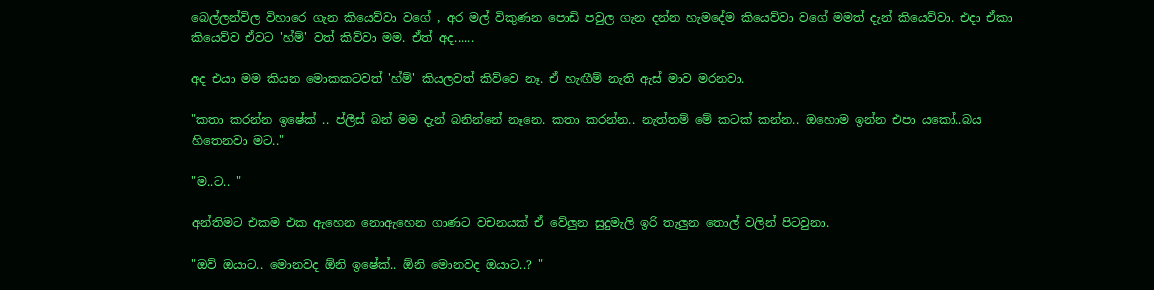බෙල්ලන්විල විහාරෙ ගැන කියෙව්වා වගේ , අර මල් විකුණන පොඩි පවුල ගැන දන්න හැමදේම කියෙව්වා වගේ මමත් දැන් කියෙව්වා. එදා ඒකා කියෙව්ව ඒවට 'හ්ම්' වත් කිව්වා මම. ඒත් අද......

අද එයා මම කියන මොකකටවත් 'හ්ම්' කියලවත් කිව්වෙ නෑ. ඒ හැඟීම් නැති ඇස් මාව මරනවා.

"කතා කරන්න ඉෂේක් .. ප්ලීස් බන් මම දැන් බනින්නේ නෑනෙ. කතා කරන්න.. නැත්තම් මේ කටක් කන්න.. ඔහොම ඉන්න එපා යකෝ..බය හිතෙනවා මට.."

"ම..ට.. "

අන්තිමට එකම එක ඇහෙන නොඇහෙන ගාණට වචනයක් ඒ වේලුන සුදුමැලි ඉරි තැලුන තොල් වලින් පිටවුනා.

"ඔව් ඔයාට.. මොනවද ඕනි ඉෂේක්.. ඕනි මොනවද ඔයාට..? "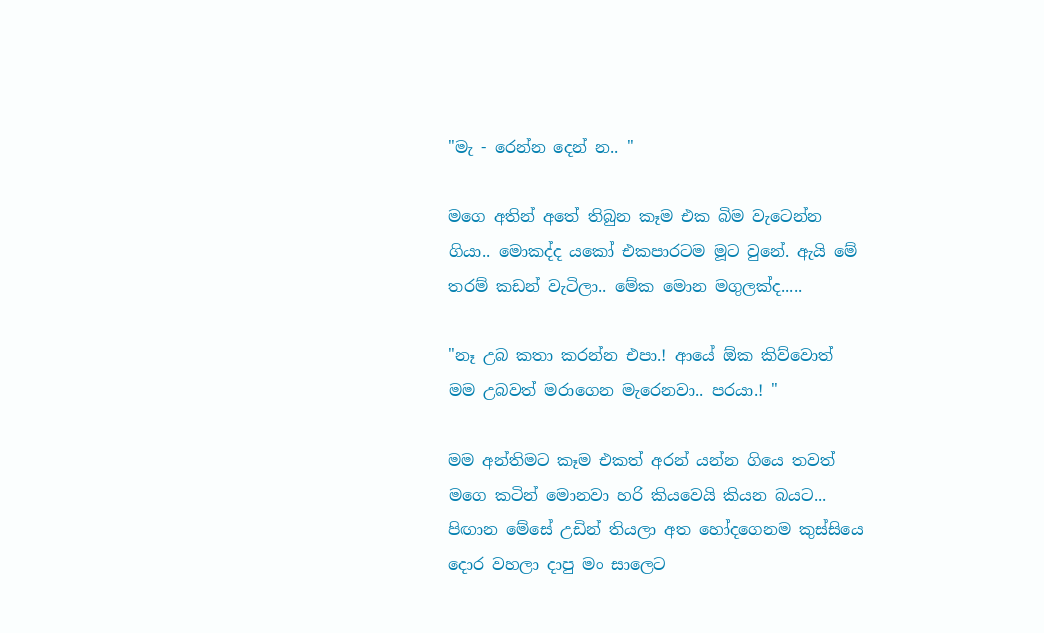"මැ - රෙන්න දෙන් න.. "

මගෙ අතින් අතේ තිබුන කෑම එක බිම වැටෙන්න ගියා.. මොකද්ද යකෝ එකපාරටම මූට වුනේ. ඇයි මේ තරම් කඩන් වැටිලා.. මේක මොන මගුලක්ද.....

"නෑ උබ කතා කරන්න එපා.! ආයේ ඕක කිව්වොත් මම උබවත් මරාගෙන මැරෙනවා.. පරයා.! "

මම අන්තිමට කෑම එකත් අරන් යන්න ගියෙ තවත් මගෙ කටින් මොනවා හරි කියවෙයි කියන බයට... පිඟාන මේසේ උඩින් තියලා අත හෝදගෙනම කුස්සියෙ දොර වහලා දාපු මං සාලෙට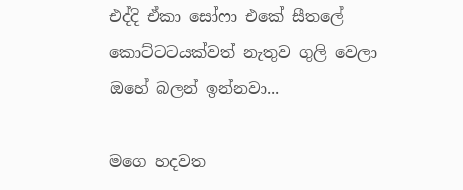එද්දි ඒකා සෝෆා එකේ සීතලේ කොට්ටටයක්වත් නැතුව ගුලි වෙලා ඔහේ බලන් ඉන්නවා...

මගෙ හදවත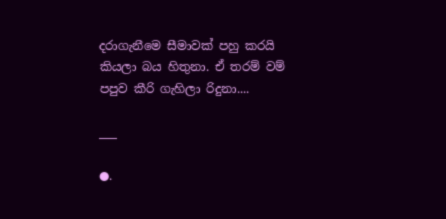දරාගැනීමෙ සීමාවක් පහු කරයි කියලා බය හිතුනා. ඒ තරම් වම් පපුව කීරි ගැහිලා රිදුනා....

___

●.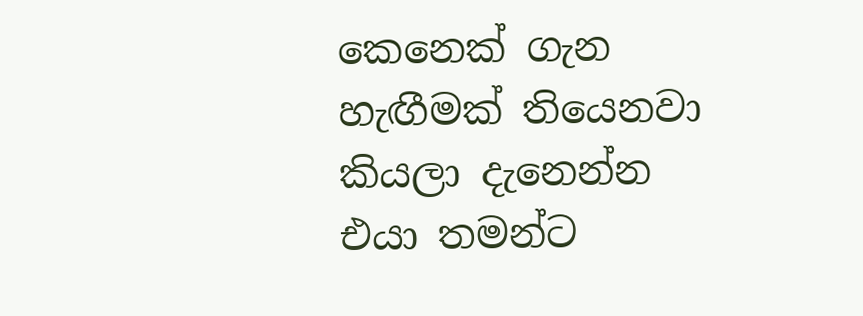කෙනෙක් ගැන හැඟීමක් තියෙනවා කියලා දැනෙන්න එයා තමන්ට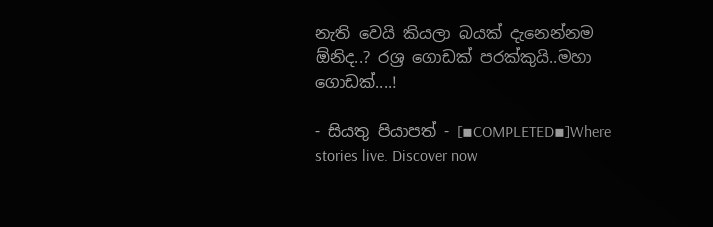නැති වෙයි කියලා බයක් දැනෙන්නම ඕනිද..? රශ්‍ර ගොඩක් පරක්කුයි..මහා ගොඩක්....!

- සියතු පියාපත් - [▪COMPLETED▪]Where stories live. Discover now